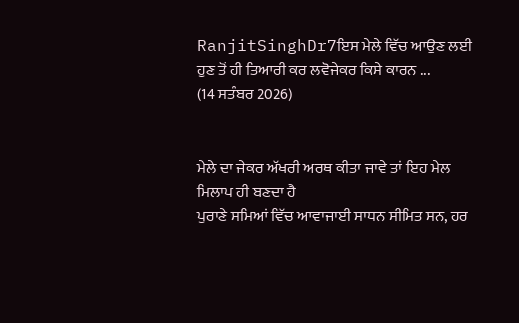RanjitSinghDr7ਇਸ ਮੇਲੇ ਵਿੱਚ ਆਉਣ ਲਈ ਹੁਣ ਤੋਂ ਹੀ ਤਿਆਰੀ ਕਰ ਲਵੋਜੇਕਰ ਕਿਸੇ ਕਾਰਨ ...
(14 ਸਤੰਬਰ 2026)


ਮੇਲੇ ਦਾ ਜੇਕਰ ਅੱਖਰੀ ਅਰਥ ਕੀਤਾ ਜਾਵੇ ਤਾਂ ਇਹ ਮੇਲ ਮਿਲਾਪ ਹੀ ਬਣਦਾ ਹੈ
ਪੁਰਾਣੇ ਸਮਿਆਂ ਵਿੱਚ ਆਵਾਜਾਈ ਸਾਧਨ ਸੀਮਿਤ ਸਨ, ਹਰ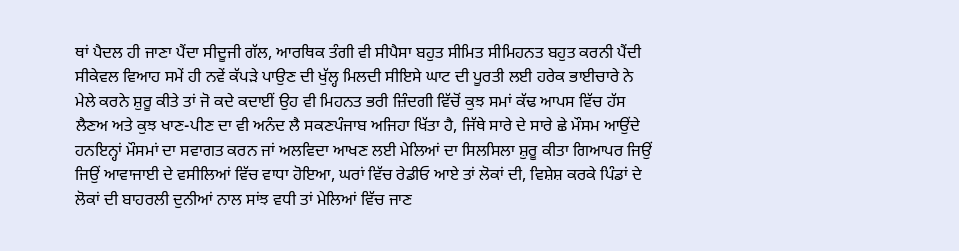ਥਾਂ ਪੈਦਲ ਹੀ ਜਾਣਾ ਪੈਂਦਾ ਸੀਦੂਜੀ ਗੱਲ, ਆਰਥਿਕ ਤੰਗੀ ਵੀ ਸੀਪੈਸਾ ਬਹੁਤ ਸੀਮਿਤ ਸੀਮਿਹਨਤ ਬਹੁਤ ਕਰਨੀ ਪੈਂਦੀ ਸੀਕੇਵਲ ਵਿਆਹ ਸਮੇਂ ਹੀ ਨਵੇਂ ਕੱਪੜੇ ਪਾਉਣ ਦੀ ਖੁੱਲ੍ਹ ਮਿਲਦੀ ਸੀਇਸੇ ਘਾਟ ਦੀ ਪੂਰਤੀ ਲਈ ਹਰੇਕ ਭਾਈਚਾਰੇ ਨੇ ਮੇਲੇ ਕਰਨੇ ਸ਼ੁਰੂ ਕੀਤੇ ਤਾਂ ਜੋ ਕਦੇ ਕਦਾਈਂ ਉਹ ਵੀ ਮਿਹਨਤ ਭਰੀ ਜ਼ਿੰਦਗੀ ਵਿੱਚੋਂ ਕੁਝ ਸਮਾਂ ਕੱਢ ਆਪਸ ਵਿੱਚ ਹੱਸ ਲੈਣਅ ਅਤੇ ਕੁਝ ਖਾਣ-ਪੀਣ ਦਾ ਵੀ ਅਨੰਦ ਲੈ ਸਕਣਪੰਜਾਬ ਅਜਿਹਾ ਖਿੱਤਾ ਹੈ, ਜਿੱਥੇ ਸਾਰੇ ਦੇ ਸਾਰੇ ਛੇ ਮੌਸਮ ਆਉਂਦੇ ਹਨਇਨ੍ਹਾਂ ਮੌਸਮਾਂ ਦਾ ਸਵਾਗਤ ਕਰਨ ਜਾਂ ਅਲਵਿਦਾ ਆਖਣ ਲਈ ਮੇਲਿਆਂ ਦਾ ਸਿਲਸਿਲਾ ਸ਼ੁਰੂ ਕੀਤਾ ਗਿਆਪਰ ਜਿਉਂ ਜਿਉਂ ਆਵਾਜਾਈ ਦੇ ਵਸੀਲਿਆਂ ਵਿੱਚ ਵਾਧਾ ਹੋਇਆ, ਘਰਾਂ ਵਿੱਚ ਰੇਡੀਓ ਆਏ ਤਾਂ ਲੋਕਾਂ ਦੀ, ਵਿਸ਼ੇਸ਼ ਕਰਕੇ ਪਿੰਡਾਂ ਦੇ ਲੋਕਾਂ ਦੀ ਬਾਹਰਲੀ ਦੁਨੀਆਂ ਨਾਲ ਸਾਂਝ ਵਧੀ ਤਾਂ ਮੇਲਿਆਂ ਵਿੱਚ ਜਾਣ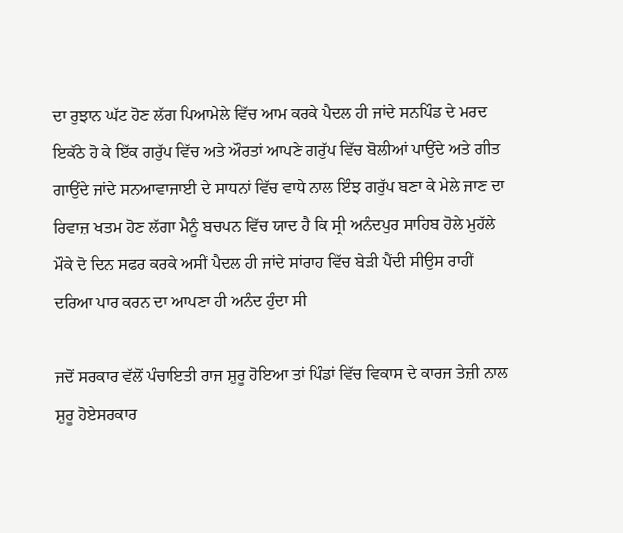ਦਾ ਰੁਝਾਨ ਘੱਟ ਹੋਣ ਲੱਗ ਪਿਆਮੇਲੇ ਵਿੱਚ ਆਮ ਕਰਕੇ ਪੈਦਲ ਹੀ ਜਾਂਦੇ ਸਨਪਿੰਡ ਦੇ ਮਰਦ ਇਕੱਠੇ ਹੋ ਕੇ ਇੱਕ ਗਰੁੱਪ ਵਿੱਚ ਅਤੇ ਔਰਤਾਂ ਆਪਣੇ ਗਰੁੱਪ ਵਿੱਚ ਬੋਲੀਆਂ ਪਾਉਂਦੇ ਅਤੇ ਗੀਤ ਗਾਉਂਦੇ ਜਾਂਦੇ ਸਨਆਵਾਜਾਈ ਦੇ ਸਾਧਨਾਂ ਵਿੱਚ ਵਾਧੇ ਨਾਲ ਇੰਝ ਗਰੁੱਪ ਬਣਾ ਕੇ ਮੇਲੇ ਜਾਣ ਦਾ ਰਿਵਾਜ਼ ਖਤਮ ਹੋਣ ਲੱਗਾ ਮੈਨੂੰ ਬਚਪਨ ਵਿੱਚ ਯਾਦ ਹੈ ਕਿ ਸ੍ਰੀ ਅਨੰਦਪੁਰ ਸਾਹਿਬ ਹੋਲੇ ਮੁਹੱਲੇ ਮੌਕੇ ਦੋ ਦਿਨ ਸਫਰ ਕਰਕੇ ਅਸੀਂ ਪੈਦਲ ਹੀ ਜਾਂਦੇ ਸਾਂਰਾਹ ਵਿੱਚ ਬੇੜੀ ਪੈਂਦੀ ਸੀਉਸ ਰਾਹੀਂ ਦਰਿਆ ਪਾਰ ਕਰਨ ਦਾ ਆਪਣਾ ਹੀ ਅਨੰਦ ਹੁੰਦਾ ਸੀ

ਜਦੋਂ ਸਰਕਾਰ ਵੱਲੋਂ ਪੰਚਾਇਤੀ ਰਾਜ ਸ਼ੁਰੂ ਹੋਇਆ ਤਾਂ ਪਿੰਡਾਂ ਵਿੱਚ ਵਿਕਾਸ ਦੇ ਕਾਰਜ ਤੇਜ਼ੀ ਨਾਲ ਸ਼ੁਰੂ ਹੋਏਸਰਕਾਰ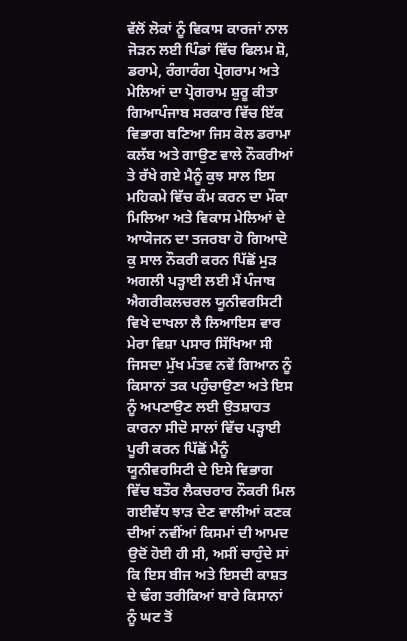ਵੱਲੋਂ ਲੋਕਾਂ ਨੂੰ ਵਿਕਾਸ ਕਾਰਜਾਂ ਨਾਲ ਜੋੜਨ ਲਈ ਪਿੰਡਾਂ ਵਿੱਚ ਫਿਲਮ ਸ਼ੋ, ਡਰਾਮੇ, ਰੰਗਾਰੰਗ ਪ੍ਰੋਗਰਾਮ ਅਤੇ ਮੇਲਿਆਂ ਦਾ ਪ੍ਰੋਗਰਾਮ ਸ਼ੁਰੂ ਕੀਤਾ ਗਿਆਪੰਜਾਬ ਸਰਕਾਰ ਵਿੱਚ ਇੱਕ ਵਿਭਾਗ ਬਣਿਆ ਜਿਸ ਕੋਲ ਡਰਾਮਾ ਕਲੱਬ ਅਤੇ ਗਾਉਣ ਵਾਲੇ ਨੌਕਰੀਆਂ ਤੇ ਰੱਖੇ ਗਏ ਮੈਨੂੰ ਕੁਝ ਸਾਲ ਇਸ ਮਹਿਕਮੇ ਵਿੱਚ ਕੰਮ ਕਰਨ ਦਾ ਮੌਕਾ ਮਿਲਿਆ ਅਤੇ ਵਿਕਾਸ ਮੇਲਿਆਂ ਦੇ ਆਯੋਜਨ ਦਾ ਤਜਰਬਾ ਹੋ ਗਿਆਦੋ ਕੁ ਸਾਲ ਨੌਕਰੀ ਕਰਨ ਪਿੱਛੋਂ ਮੁੜ ਅਗਲੀ ਪੜ੍ਹਾਈ ਲਈ ਮੈਂ ਪੰਜਾਬ ਐਗਰੀਕਲਚਰਲ ਯੂਨੀਵਰਸਿਟੀ ਵਿਖੇ ਦਾਖਲਾ ਲੈ ਲਿਆਇਸ ਵਾਰ ਮੇਰਾ ਵਿਸ਼ਾ ਪਸਾਰ ਸਿੱਖਿਆ ਸੀ ਜਿਸਦਾ ਮੁੱਖ ਮੰਤਵ ਨਵੇਂ ਗਿਆਨ ਨੂੰ ਕਿਸਾਨਾਂ ਤਕ ਪਹੁੰਚਾਉਣਾ ਅਤੇ ਇਸ ਨੂੰ ਅਪਣਾਉਣ ਲਈ ਉਤਸ਼ਾਹਤ ਕਾਰਨਾ ਸੀਦੋ ਸਾਲਾਂ ਵਿੱਚ ਪੜ੍ਹਾਈ ਪੂਰੀ ਕਰਨ ਪਿੱਛੋਂ ਮੈਨੂੰ ਯੂਨੀਵਰਸਿਟੀ ਦੇ ਇਸੇ ਵਿਭਾਗ ਵਿੱਚ ਬਤੌਰ ਲੈਕਚਰਾਰ ਨੌਕਰੀ ਮਿਲ ਗਈਵੱਧ ਝਾੜ ਦੇਣ ਵਾਲੀਆਂ ਕਣਕ ਦੀਆਂ ਨਵੀਂਆਂ ਕਿਸਮਾਂ ਦੀ ਆਮਦ ਉਦੋਂ ਹੋਈ ਹੀ ਸੀ, ਅਸੀਂ ਚਾਹੁੰਦੇ ਸਾਂ ਕਿ ਇਸ ਬੀਜ ਅਤੇ ਇਸਦੀ ਕਾਸ਼ਤ ਦੇ ਢੰਗ ਤਰੀਕਿਆਂ ਬਾਰੇ ਕਿਸਾਨਾਂ ਨੂੰ ਘਟ ਤੋਂ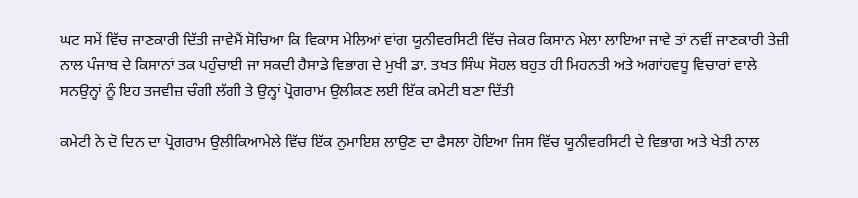ਘਟ ਸਮੇਂ ਵਿੱਚ ਜਾਣਕਾਰੀ ਦਿੱਤੀ ਜਾਵੇਮੈਂ ਸੋਚਿਆ ਕਿ ਵਿਕਾਸ ਮੇਲਿਆਂ ਵਾਂਗ ਯੂਨੀਵਰਸਿਟੀ ਵਿੱਚ ਜੇਕਰ ਕਿਸਾਨ ਮੇਲਾ ਲਾਇਆ ਜਾਵੇ ਤਾਂ ਨਵੀਂ ਜਾਣਕਾਰੀ ਤੇਜ਼ੀ ਨਾਲ ਪੰਜਾਬ ਦੇ ਕਿਸਾਨਾਂ ਤਕ ਪਹੁੰਚਾਈ ਜਾ ਸਕਦੀ ਹੈਸਾਡੇ ਵਿਭਾਗ ਦੇ ਮੁਖੀ ਡਾ. ਤਖਤ ਸਿੰਘ ਸੋਹਲ ਬਹੁਤ ਹੀ ਮਿਹਨਤੀ ਅਤੇ ਅਗਾਂਹਵਧੂ ਵਿਚਾਰਾਂ ਵਾਲੇ ਸਨਉਨ੍ਹਾਂ ਨੂੰ ਇਹ ਤਜਵੀਜ਼ ਚੰਗੀ ਲੱਗੀ ਤੇ ਉਨ੍ਹਾਂ ਪ੍ਰੋਗਰਾਮ ਉਲੀਕਣ ਲਈ ਇੱਕ ਕਮੇਟੀ ਬਣਾ ਦਿੱਤੀ

ਕਮੇਟੀ ਨੇ ਦੋ ਦਿਨ ਦਾ ਪ੍ਰੋਗਰਾਮ ਉਲੀਕਿਆਮੇਲੇ ਵਿੱਚ ਇੱਕ ਨੁਮਾਇਸ਼ ਲਾਉਣ ਦਾ ਫੈਸਲਾ ਹੋਇਆ ਜਿਸ ਵਿੱਚ ਯੂਨੀਵਰਸਿਟੀ ਦੇ ਵਿਭਾਗ ਅਤੇ ਖੇਤੀ ਨਾਲ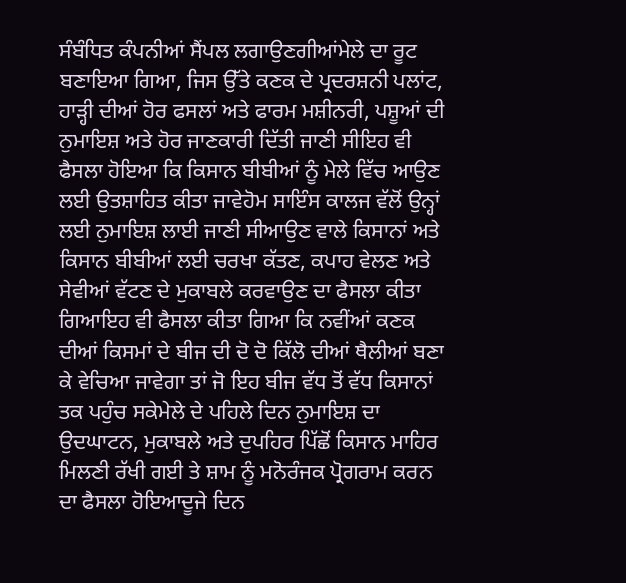ਸੰਬੰਧਿਤ ਕੰਪਨੀਆਂ ਸੈਂਪਲ ਲਗਾਉਣਗੀਆਂਮੇਲੇ ਦਾ ਰੂਟ ਬਣਾਇਆ ਗਿਆ, ਜਿਸ ਉੱਤੇ ਕਣਕ ਦੇ ਪ੍ਰਦਰਸ਼ਨੀ ਪਲਾਂਟ, ਹਾੜ੍ਹੀ ਦੀਆਂ ਹੋਰ ਫਸਲਾਂ ਅਤੇ ਫਾਰਮ ਮਸ਼ੀਨਰੀ, ਪਸ਼ੂਆਂ ਦੀ ਨੁਮਾਇਸ਼ ਅਤੇ ਹੋਰ ਜਾਣਕਾਰੀ ਦਿੱਤੀ ਜਾਣੀ ਸੀਇਹ ਵੀ ਫੈਸਲਾ ਹੋਇਆ ਕਿ ਕਿਸਾਨ ਬੀਬੀਆਂ ਨੂੰ ਮੇਲੇ ਵਿੱਚ ਆਉਣ ਲਈ ਉਤਸ਼ਾਹਿਤ ਕੀਤਾ ਜਾਵੇਹੋਮ ਸਾਇੰਸ ਕਾਲਜ ਵੱਲੋਂ ਉਨ੍ਹਾਂ ਲਈ ਨੁਮਾਇਸ਼ ਲਾਈ ਜਾਣੀ ਸੀਆਉਣ ਵਾਲੇ ਕਿਸਾਨਾਂ ਅਤੇ ਕਿਸਾਨ ਬੀਬੀਆਂ ਲਈ ਚਰਖਾ ਕੱਤਣ, ਕਪਾਹ ਵੇਲਣ ਅਤੇ ਸੇਵੀਆਂ ਵੱਟਣ ਦੇ ਮੁਕਾਬਲੇ ਕਰਵਾਉਣ ਦਾ ਫੈਸਲਾ ਕੀਤਾ ਗਿਆਇਹ ਵੀ ਫੈਸਲਾ ਕੀਤਾ ਗਿਆ ਕਿ ਨਵੀਂਆਂ ਕਣਕ ਦੀਆਂ ਕਿਸਮਾਂ ਦੇ ਬੀਜ ਦੀ ਦੋ ਦੋ ਕਿੱਲੋ ਦੀਆਂ ਥੈਲੀਆਂ ਬਣਾ ਕੇ ਵੇਚਿਆ ਜਾਵੇਗਾ ਤਾਂ ਜੋ ਇਹ ਬੀਜ ਵੱਧ ਤੋਂ ਵੱਧ ਕਿਸਾਨਾਂ ਤਕ ਪਹੁੰਚ ਸਕੇਮੇਲੇ ਦੇ ਪਹਿਲੇ ਦਿਨ ਨੁਮਾਇਸ਼ ਦਾ ਉਦਘਾਟਨ, ਮੁਕਾਬਲੇ ਅਤੇ ਦੁਪਹਿਰ ਪਿੱਛੋਂ ਕਿਸਾਨ ਮਾਹਿਰ ਮਿਲਣੀ ਰੱਖੀ ਗਈ ਤੇ ਸ਼ਾਮ ਨੂੰ ਮਨੋਰੰਜਕ ਪ੍ਰੋਗਰਾਮ ਕਰਨ ਦਾ ਫੈਸਲਾ ਹੋਇਆਦੂਜੇ ਦਿਨ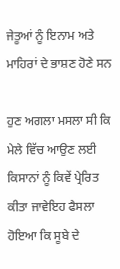ਜੇਤੂਆਂ ਨੂੰ ਇਨਾਮ ਅਤੇ ਮਾਹਿਰਾਂ ਦੇ ਭਾਸ਼ਣ ਹੋਣੇ ਸਨ

ਹੁਣ ਅਗਲਾ ਮਸਲਾ ਸੀ ਕਿ ਮੇਲੇ ਵਿੱਚ ਆਉਣ ਲਈ ਕਿਸਾਨਾਂ ਨੂੰ ਕਿਵੇਂ ਪ੍ਰੇਰਿਤ ਕੀਤਾ ਜਾਵੇਇਹ ਫੈਸਲਾ ਹੋਇਆ ਕਿ ਸੂਬੇ ਦੇ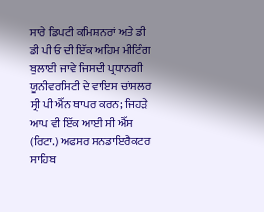ਸਾਰੇ ਡਿਪਟੀ ਕਮਿਸ਼ਨਰਾਂ ਅਤੇ ਡੀ ਡੀ ਪੀ ਓ ਦੀ ਇੱਕ ਅਹਿਮ ਮੀਟਿੰਗ ਬੁਲਾਈ ਜਾਵੇ ਜਿਸਦੀ ਪ੍ਰਧਾਨਗੀ ਯੂਨੀਵਰਸਿਟੀ ਦੇ ਵਾਇਸ ਚਾਂਸਲਰ ਸ੍ਰੀ ਪੀ ਐੱਨ ਥਾਪਰ ਕਰਨ; ਜਿਹੜੇ ਆਪ ਵੀ ਇੱਕ ਆਈ ਸੀ ਐੱਸ (ਰਿਟਾ.) ਅਫਸਰ ਸਨਡਾਇਰੈਕਟਰ ਸਾਹਿਬ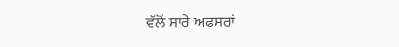ਵੱਲੋਂ ਸਾਰੇ ਅਫਸਰਾਂ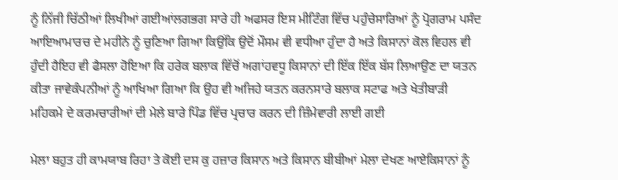ਨੂੰ ਨਿੱਜੀ ਚਿੱਠੀਆਂ ਲਿਖੀਆਂ ਗਈਆਂਲਗਭਗ ਸਾਰੇ ਹੀ ਅਫਸਰ ਇਸ ਮੀਟਿੰਗ ਵਿੱਚ ਪਹੁੰਚੇਸਾਰਿਆਂ ਨੂੰ ਪ੍ਰੋਗਰਾਮ ਪਸੰਦ ਆਇਆਮਾਰਚ ਦੇ ਮਹੀਨੇ ਨੂੰ ਚੁਣਿਆ ਗਿਆ ਕਿਉਂਕਿ ਉਦੋਂ ਮੌਸਮ ਵੀ ਵਧੀਆ ਹੁੰਦਾ ਹੈ ਅਤੇ ਕਿਸਾਨਾਂ ਕੋਲ ਵਿਹਲ ਵੀ ਹੁੰਦੀ ਹੈਇਹ ਵੀ ਫੈਸਲਾ ਹੋਇਆ ਕਿ ਹਰੇਕ ਬਲਾਕ ਵਿੱਚੋਂ ਅਗਾਂਹਵਧੂ ਕਿਸਾਨਾਂ ਦੀ ਇੱਕ ਇੱਕ ਬੱਸ ਲਿਆਉਣ ਦਾ ਯਤਨ ਕੀਤਾ ਜਾਵੇਕੰਪਨੀਆਂ ਨੂੰ ਆਖਿਆ ਗਿਆ ਕਿ ਉਹ ਵੀ ਅਜਿਹੇ ਯਤਨ ਕਰਨਸਾਰੇ ਬਲਾਕ ਸਟਾਫ ਅਤੇ ਖੇਤੀਬਾੜੀ ਮਹਿਕਮੇ ਦੇ ਕਰਮਚਾਰੀਆਂ ਦੀ ਮੇਲੇ ਬਾਰੇ ਪਿੰਡ ਵਿੱਚ ਪ੍ਰਚਾਰ ਕਰਨ ਦੀ ਜ਼ਿੰਮੇਵਾਰੀ ਲਾਈ ਗਈ

ਮੇਲਾ ਬਹੁਤ ਹੀ ਕਾਮਯਾਬ ਰਿਹਾ ਤੇ ਕੋਈ ਦਸ ਕੁ ਹਜ਼ਾਰ ਕਿਸਾਨ ਅਤੇ ਕਿਸਾਨ ਬੀਬੀਆਂ ਮੇਲਾ ਦੇਖਣ ਆਏਕਿਸਾਨਾਂ ਨੂੰ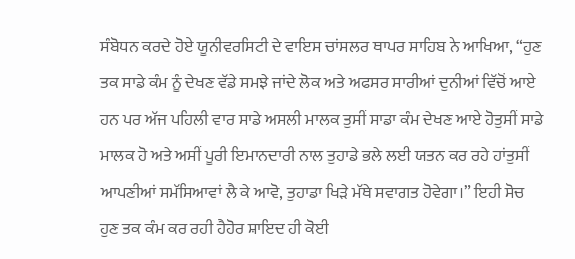ਸੰਬੋਧਨ ਕਰਦੇ ਹੋਏ ਯੂਨੀਵਰਸਿਟੀ ਦੇ ਵਾਇਸ ਚਾਂਸਲਰ ਥਾਪਰ ਸਾਹਿਬ ਨੇ ਆਖਿਆ, “ਹੁਣ ਤਕ ਸਾਡੇ ਕੰਮ ਨੂੰ ਦੇਖਣ ਵੱਡੇ ਸਮਝੇ ਜਾਂਦੇ ਲੋਕ ਅਤੇ ਅਫਸਰ ਸਾਰੀਆਂ ਦੁਨੀਆਂ ਵਿੱਚੋਂ ਆਏ ਹਨ ਪਰ ਅੱਜ ਪਹਿਲੀ ਵਾਰ ਸਾਡੇ ਅਸਲੀ ਮਾਲਕ ਤੁਸੀਂ ਸਾਡਾ ਕੰਮ ਦੇਖਣ ਆਏ ਹੋਤੁਸੀਂ ਸਾਡੇ ਮਾਲਕ ਹੋ ਅਤੇ ਅਸੀਂ ਪੂਰੀ ਇਮਾਨਦਾਰੀ ਨਾਲ ਤੁਹਾਡੇ ਭਲੇ ਲਈ ਯਤਨ ਕਰ ਰਹੇ ਹਾਂਤੁਸੀਂ ਆਪਣੀਆਂ ਸਮੱਸਿਆਵਾਂ ਲੈ ਕੇ ਆਵੋ, ਤੁਹਾਡਾ ਖਿੜੇ ਮੱਥੇ ਸਵਾਗਤ ਹੋਵੇਗਾ।” ਇਹੀ ਸੋਚ ਹੁਣ ਤਕ ਕੰਮ ਕਰ ਰਹੀ ਹੈਹੋਰ ਸ਼ਾਇਦ ਹੀ ਕੋਈ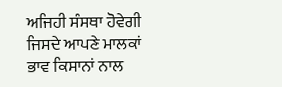ਅਜਿਹੀ ਸੰਸਥਾ ਹੋਵੇਗੀ ਜਿਸਦੇ ਆਪਣੇ ਮਾਲਕਾਂ ਭਾਵ ਕਿਸਾਨਾਂ ਨਾਲ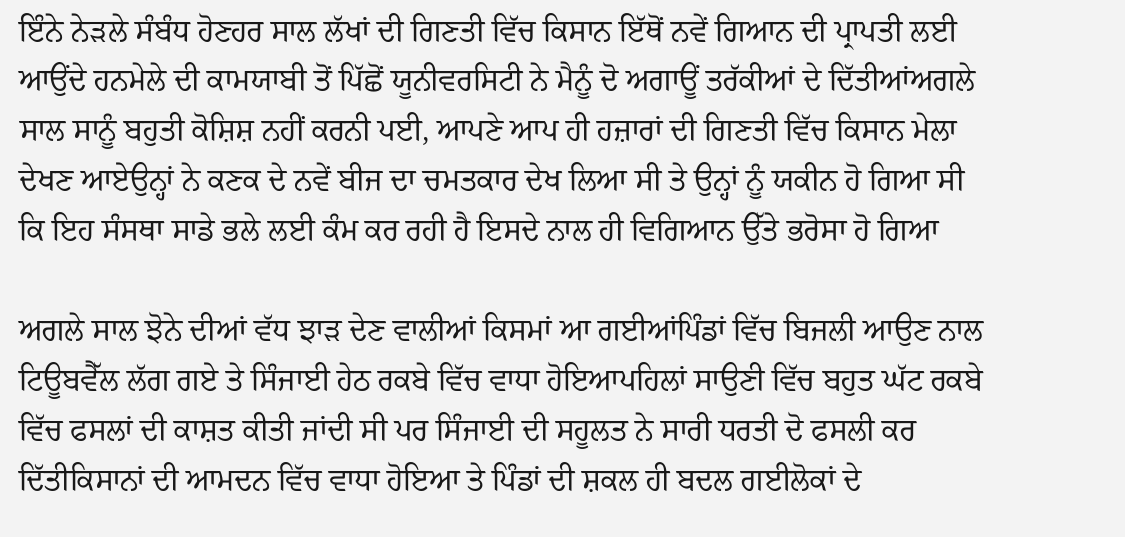ਇੰਨੇ ਨੇੜਲੇ ਸੰਬੰਧ ਹੋਣਹਰ ਸਾਲ ਲੱਖਾਂ ਦੀ ਗਿਣਤੀ ਵਿੱਚ ਕਿਸਾਨ ਇੱਥੋਂ ਨਵੇਂ ਗਿਆਨ ਦੀ ਪ੍ਰਾਪਤੀ ਲਈ ਆਉਂਦੇ ਹਨਮੇਲੇ ਦੀ ਕਾਮਯਾਬੀ ਤੋਂ ਪਿੱਛੋਂ ਯੂਨੀਵਰਸਿਟੀ ਨੇ ਮੈਨੂੰ ਦੋ ਅਗਾਊਂ ਤਰੱਕੀਆਂ ਦੇ ਦਿੱਤੀਆਂਅਗਲੇ ਸਾਲ ਸਾਨੂੰ ਬਹੁਤੀ ਕੋਸ਼ਿਸ਼ ਨਹੀਂ ਕਰਨੀ ਪਈ, ਆਪਣੇ ਆਪ ਹੀ ਹਜ਼ਾਰਾਂ ਦੀ ਗਿਣਤੀ ਵਿੱਚ ਕਿਸਾਨ ਮੇਲਾ ਦੇਖਣ ਆਏਉਨ੍ਹਾਂ ਨੇ ਕਣਕ ਦੇ ਨਵੇਂ ਬੀਜ ਦਾ ਚਮਤਕਾਰ ਦੇਖ ਲਿਆ ਸੀ ਤੇ ਉਨ੍ਹਾਂ ਨੂੰ ਯਕੀਨ ਹੋ ਗਿਆ ਸੀ ਕਿ ਇਹ ਸੰਸਥਾ ਸਾਡੇ ਭਲੇ ਲਈ ਕੰਮ ਕਰ ਰਹੀ ਹੈ ਇਸਦੇ ਨਾਲ ਹੀ ਵਿਗਿਆਨ ਉੱਤੇ ਭਰੋਸਾ ਹੋ ਗਿਆ

ਅਗਲੇ ਸਾਲ ਝੋਨੇ ਦੀਆਂ ਵੱਧ ਝਾੜ ਦੇਣ ਵਾਲੀਆਂ ਕਿਸਮਾਂ ਆ ਗਈਆਂਪਿੰਡਾਂ ਵਿੱਚ ਬਿਜਲੀ ਆਉਣ ਨਾਲ ਟਿਊਬਵੈੱਲ ਲੱਗ ਗਏ ਤੇ ਸਿੰਜਾਈ ਹੇਠ ਰਕਬੇ ਵਿੱਚ ਵਾਧਾ ਹੋਇਆਪਹਿਲਾਂ ਸਾਉਣੀ ਵਿੱਚ ਬਹੁਤ ਘੱਟ ਰਕਬੇ ਵਿੱਚ ਫਸਲਾਂ ਦੀ ਕਾਸ਼ਤ ਕੀਤੀ ਜਾਂਦੀ ਸੀ ਪਰ ਸਿੰਜਾਈ ਦੀ ਸਹੂਲਤ ਨੇ ਸਾਰੀ ਧਰਤੀ ਦੋ ਫਸਲੀ ਕਰ ਦਿੱਤੀਕਿਸਾਨਾਂ ਦੀ ਆਮਦਨ ਵਿੱਚ ਵਾਧਾ ਹੋਇਆ ਤੇ ਪਿੰਡਾਂ ਦੀ ਸ਼ਕਲ ਹੀ ਬਦਲ ਗਈਲੋਕਾਂ ਦੇ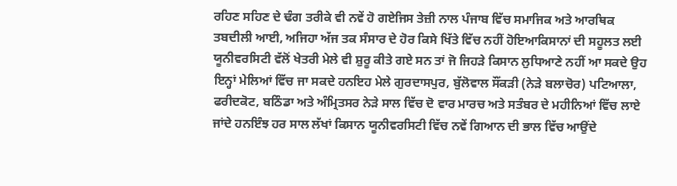ਰਹਿਣ ਸਹਿਣ ਦੇ ਢੰਗ ਤਰੀਕੇ ਵੀ ਨਵੇਂ ਹੋ ਗਏਜਿਸ ਤੇਜ਼ੀ ਨਾਲ ਪੰਜਾਬ ਵਿੱਚ ਸਮਾਜਿਕ ਅਤੇ ਆਰਥਿਕ ਤਬਦੀਲੀ ਆਈ, ਅਜਿਹਾ ਅੱਜ ਤਕ ਸੰਸਾਰ ਦੇ ਹੋਰ ਕਿਸੇ ਖਿੱਤੇ ਵਿੱਚ ਨਹੀਂ ਹੋਇਆਕਿਸਾਨਾਂ ਦੀ ਸਹੂਲਤ ਲਈ ਯੂਨੀਵਰਸਿਟੀ ਵੱਲੋਂ ਖੇਤਰੀ ਮੇਲੇ ਵੀ ਸ਼ੁਰੂ ਕੀਤੇ ਗਏ ਸਨ ਤਾਂ ਜੋ ਜਿਹੜੇ ਕਿਸਾਨ ਲੁਧਿਆਣੇ ਨਹੀਂ ਆ ਸਕਦੇ ਉਹ ਇਨ੍ਹਾਂ ਮੇਲਿਆਂ ਵਿੱਚ ਜਾ ਸਕਦੇ ਹਨਇਹ ਮੇਲੇ ਗੁਰਦਾਸਪੁਰ, ਬੁੱਲੋਵਾਲ ਸੌਂਕੜੀ (ਨੇੜੇ ਬਲਾਚੋਰ) ਪਟਿਆਲਾ, ਫਰੀਦਕੋਟ, ਬਠਿੰਡਾ ਅਤੇ ਅੰਮ੍ਰਿਤਸਰ ਨੇੜੇ ਸਾਲ ਵਿੱਚ ਦੋ ਵਾਰ ਮਾਰਚ ਅਤੇ ਸਤੰਬਰ ਦੇ ਮਹੀਨਿਆਂ ਵਿੱਚ ਲਾਏ ਜਾਂਦੇ ਹਨਇੰਝ ਹਰ ਸਾਲ ਲੱਖਾਂ ਕਿਸਾਨ ਯੂਨੀਵਰਸਿਟੀ ਵਿੱਚ ਨਵੇਂ ਗਿਆਨ ਦੀ ਭਾਲ ਵਿੱਚ ਆਉਂਦੇ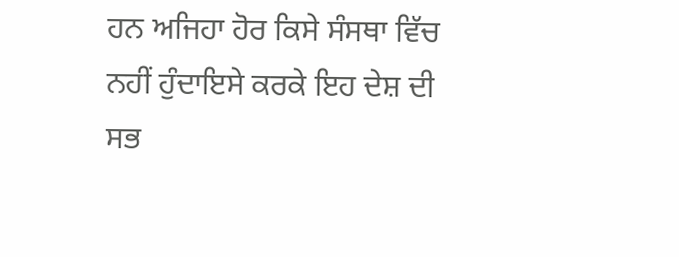ਹਨ ਅਜਿਹਾ ਹੋਰ ਕਿਸੇ ਸੰਸਥਾ ਵਿੱਚ ਨਹੀਂ ਹੁੰਦਾਇਸੇ ਕਰਕੇ ਇਹ ਦੇਸ਼ ਦੀ ਸਭ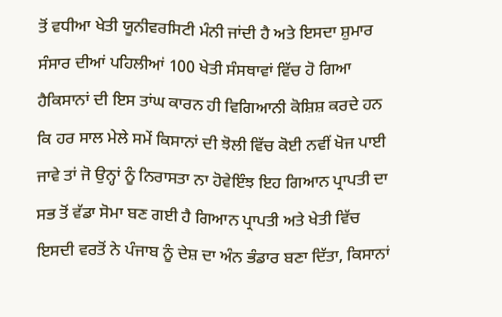ਤੋਂ ਵਧੀਆ ਖੇਤੀ ਯੂਨੀਵਰਸਿਟੀ ਮੰਨੀ ਜਾਂਦੀ ਹੈ ਅਤੇ ਇਸਦਾ ਸ਼ੁਮਾਰ ਸੰਸਾਰ ਦੀਆਂ ਪਹਿਲੀਆਂ 100 ਖੇਤੀ ਸੰਸਥਾਵਾਂ ਵਿੱਚ ਹੋ ਗਿਆ ਹੈਕਿਸਾਨਾਂ ਦੀ ਇਸ ਤਾਂਘ ਕਾਰਨ ਹੀ ਵਿਗਿਆਨੀ ਕੋਸ਼ਿਸ਼ ਕਰਦੇ ਹਨ ਕਿ ਹਰ ਸਾਲ ਮੇਲੇ ਸਮੇਂ ਕਿਸਾਨਾਂ ਦੀ ਝੋਲੀ ਵਿੱਚ ਕੋਈ ਨਵੀਂ ਖੋਜ ਪਾਈ ਜਾਵੇ ਤਾਂ ਜੋ ਉਨ੍ਹਾਂ ਨੂੰ ਨਿਰਾਸਤਾ ਨਾ ਹੋਵੇਇੰਝ ਇਹ ਗਿਆਨ ਪ੍ਰਾਪਤੀ ਦਾ ਸਭ ਤੋਂ ਵੱਡਾ ਸੋਮਾ ਬਣ ਗਈ ਹੈ ਗਿਆਨ ਪ੍ਰਾਪਤੀ ਅਤੇ ਖੇਤੀ ਵਿੱਚ ਇਸਦੀ ਵਰਤੋਂ ਨੇ ਪੰਜਾਬ ਨੂੰ ਦੇਸ਼ ਦਾ ਅੰਨ ਭੰਡਾਰ ਬਣਾ ਦਿੱਤਾ, ਕਿਸਾਨਾਂ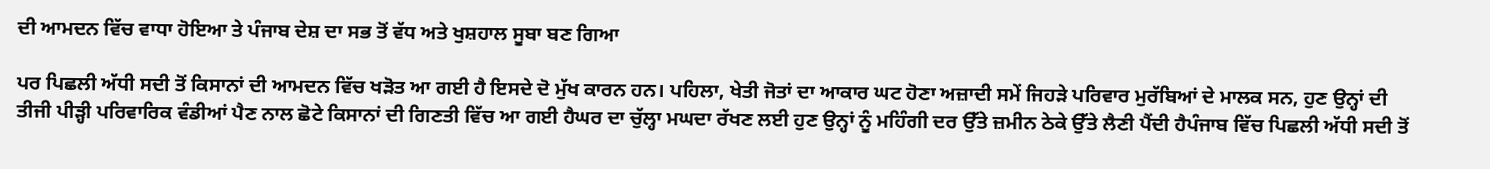ਦੀ ਆਮਦਨ ਵਿੱਚ ਵਾਧਾ ਹੋਇਆ ਤੇ ਪੰਜਾਬ ਦੇਸ਼ ਦਾ ਸਭ ਤੋਂ ਵੱਧ ਅਤੇ ਖੁਸ਼ਹਾਲ ਸੂਬਾ ਬਣ ਗਿਆ

ਪਰ ਪਿਛਲੀ ਅੱਧੀ ਸਦੀ ਤੋਂ ਕਿਸਾਨਾਂ ਦੀ ਆਮਦਨ ਵਿੱਚ ਖੜੋਤ ਆ ਗਈ ਹੈ ਇਸਦੇ ਦੋ ਮੁੱਖ ਕਾਰਨ ਹਨ। ਪਹਿਲਾ, ਖੇਤੀ ਜੋਤਾਂ ਦਾ ਆਕਾਰ ਘਟ ਹੋਣਾ ਅਜ਼ਾਦੀ ਸਮੇਂ ਜਿਹੜੇ ਪਰਿਵਾਰ ਮੁਰੱਬਿਆਂ ਦੇ ਮਾਲਕ ਸਨ, ਹੁਣ ਉਨ੍ਹਾਂ ਦੀ ਤੀਜੀ ਪੀੜ੍ਹੀ ਪਰਿਵਾਰਿਕ ਵੰਡੀਆਂ ਪੈਣ ਨਾਲ ਛੋਟੇ ਕਿਸਾਨਾਂ ਦੀ ਗਿਣਤੀ ਵਿੱਚ ਆ ਗਈ ਹੈਘਰ ਦਾ ਚੁੱਲ੍ਹਾ ਮਘਦਾ ਰੱਖਣ ਲਈ ਹੁਣ ਉਨ੍ਹਾਂ ਨੂੰ ਮਹਿੰਗੀ ਦਰ ਉੱਤੇ ਜ਼ਮੀਨ ਠੇਕੇ ਉੱਤੇ ਲੈਣੀ ਪੈਂਦੀ ਹੈਪੰਜਾਬ ਵਿੱਚ ਪਿਛਲੀ ਅੱਧੀ ਸਦੀ ਤੋਂ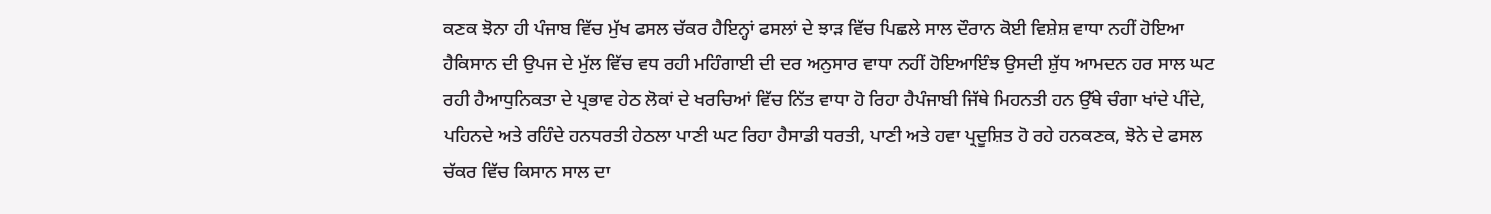ਕਣਕ ਝੋਨਾ ਹੀ ਪੰਜਾਬ ਵਿੱਚ ਮੁੱਖ ਫਸਲ ਚੱਕਰ ਹੈਇਨ੍ਹਾਂ ਫਸਲਾਂ ਦੇ ਝਾੜ ਵਿੱਚ ਪਿਛਲੇ ਸਾਲ ਦੌਰਾਨ ਕੋਈ ਵਿਸ਼ੇਸ਼ ਵਾਧਾ ਨਹੀਂ ਹੋਇਆ ਹੈਕਿਸਾਨ ਦੀ ਉਪਜ ਦੇ ਮੁੱਲ ਵਿੱਚ ਵਧ ਰਹੀ ਮਹਿੰਗਾਈ ਦੀ ਦਰ ਅਨੁਸਾਰ ਵਾਧਾ ਨਹੀਂ ਹੋਇਆਇੰਝ ਉਸਦੀ ਸ਼ੁੱਧ ਆਮਦਨ ਹਰ ਸਾਲ ਘਟ ਰਹੀ ਹੈਆਧੁਨਿਕਤਾ ਦੇ ਪ੍ਰਭਾਵ ਹੇਠ ਲੋਕਾਂ ਦੇ ਖਰਚਿਆਂ ਵਿੱਚ ਨਿੱਤ ਵਾਧਾ ਹੋ ਰਿਹਾ ਹੈਪੰਜਾਬੀ ਜਿੱਥੇ ਮਿਹਨਤੀ ਹਨ ਉੱਥੇ ਚੰਗਾ ਖਾਂਦੇ ਪੀਂਦੇ, ਪਹਿਨਦੇ ਅਤੇ ਰਹਿੰਦੇ ਹਨਧਰਤੀ ਹੇਠਲਾ ਪਾਣੀ ਘਟ ਰਿਹਾ ਹੈਸਾਡੀ ਧਰਤੀ, ਪਾਣੀ ਅਤੇ ਹਵਾ ਪ੍ਰਦੂਸ਼ਿਤ ਹੋ ਰਹੇ ਹਨਕਣਕ, ਝੋਨੇ ਦੇ ਫਸਲ ਚੱਕਰ ਵਿੱਚ ਕਿਸਾਨ ਸਾਲ ਦਾ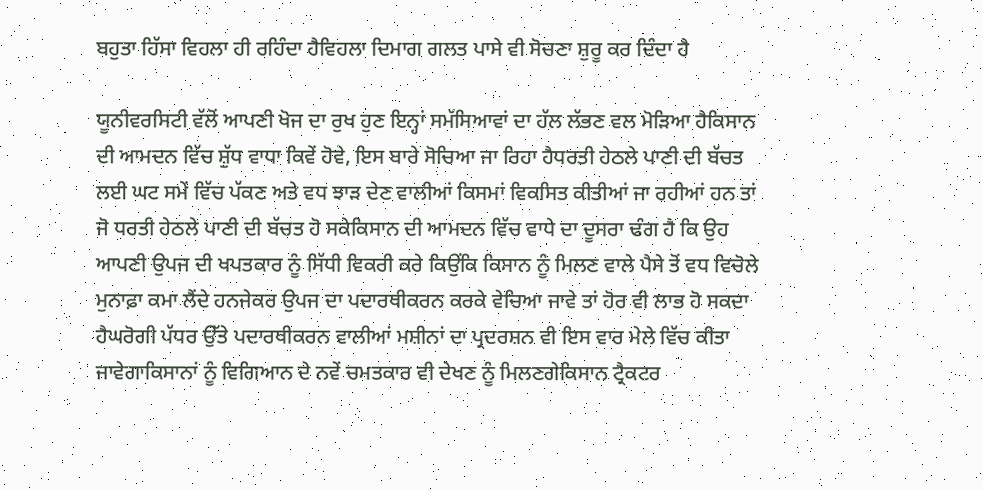ਬਹੁਤਾ ਹਿੱਸਾ ਵਿਹਲਾ ਹੀ ਰਹਿੰਦਾ ਹੈਵਿਹਲਾ ਦਿਮਾਗ ਗਲਤ ਪਾਸੇ ਵੀ ਸੋਚਣਾ ਸ਼ੁਰੂ ਕਰ ਦਿੰਦਾ ਹੈ

ਯੂਨੀਵਰਸਿਟੀ ਵੱਲੋਂ ਆਪਣੀ ਖੋਜ ਦਾ ਰੁਖ ਹੁਣ ਇਨ੍ਹਾਂ ਸਮੱਸਿਆਵਾਂ ਦਾ ਹੱਲ ਲੱਭਣ ਵਲ ਮੋੜਿਆ ਹੈਕਿਸਾਨ ਦੀ ਆਮਦਨ ਵਿੱਚ ਸ਼ੁੱਧ ਵਾਧਾ ਕਿਵੇਂ ਹੋਵੇ, ਇਸ ਬਾਰੇ ਸੋਚਿਆ ਜਾ ਰਿਹਾ ਹੈਧਰਤੀ ਹੇਠਲੇ ਪਾਣੀ ਦੀ ਬੱਚਤ ਲਈ ਘਟ ਸਮੇਂ ਵਿੱਚ ਪੱਕਣ ਅਤੇ ਵਧ ਝਾੜ ਦੇਣ ਵਾਲੀਆਂ ਕਿਸਮਾਂ ਵਿਕਸਿਤ ਕੀਤੀਆਂ ਜਾ ਰਹੀਆਂ ਹਨ ਤਾਂ ਜੋ ਧਰਤੀ ਹੇਠਲੇ ਪਾਣੀ ਦੀ ਬੱਚਤ ਹੋ ਸਕੇਕਿਸਾਨ ਦੀ ਆਮਦਨ ਵਿੱਚ ਵਾਧੇ ਦਾ ਦੂਸਰਾ ਢੰਗ ਹੈ ਕਿ ਉਹ ਆਪਣੀ ਉਪਜ ਦੀ ਖਪਤਕਾਰ ਨੂੰ ਸਿੱਧੀ ਵਿਕਰੀ ਕਰੇ ਕਿਉਂਕਿ ਕਿਸਾਨ ਨੂੰ ਮਿਲਣ ਵਾਲੇ ਪੈਸੇ ਤੋਂ ਵਧ ਵਿਚੋਲੇ ਮੁਨਾਫ਼ਾ ਕਮਾ ਲੈਂਦੇ ਹਨਜੇਕਰ ਉਪਜ ਦਾ ਪਦਾਰਥੀਕਰਨ ਕਰਕੇ ਵੇਚਿਆ ਜਾਵੇ ਤਾਂ ਹੋਰ ਵੀ ਲਾਭ ਹੋ ਸਕਦਾ ਹੈਘਰੋਗੀ ਪੱਧਰ ਉੱਤੇ ਪਦਾਰਥੀਕਰਨ ਵਾਲੀਆਂ ਮਸ਼ੀਨਾਂ ਦਾ ਪ੍ਰਦਰਸ਼ਨ ਵੀ ਇਸ ਵਾਰ ਮੇਲੇ ਵਿੱਚ ਕੀਤਾ ਜਾਵੇਗਾਕਿਸਾਨਾਂ ਨੂੰ ਵਿਗਿਆਨ ਦੇ ਨਵੇਂ ਚਮਤਕਾਰ ਵੀ ਦੇਖਣ ਨੂੰ ਮਿਲਣਗੇਕਿਸਾਨ ਟ੍ਰੈਕਟਰ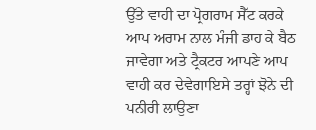ਉੱਤੇ ਵਾਹੀ ਦਾ ਪ੍ਰੋਗਰਾਮ ਸੈੱਟ ਕਰਕੇ ਆਪ ਅਰਾਮ ਨਾਲ ਮੰਜੀ ਡਾਹ ਕੇ ਬੈਠ ਜਾਵੇਗਾ ਅਤੇ ਟ੍ਰੈਕਟਰ ਆਪਣੇ ਆਪ ਵਾਹੀ ਕਰ ਦੇਵੇਗਾਇਸੇ ਤਰ੍ਹਾਂ ਝੋਨੇ ਦੀ ਪਨੀਰੀ ਲਾਉਣਾ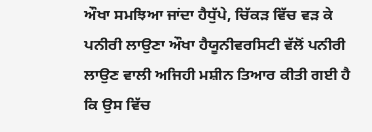ਔਖਾ ਸਮਝਿਆ ਜਾਂਦਾ ਹੈਧੁੱਪੇ, ਚਿੱਕੜ ਵਿੱਚ ਵੜ ਕੇ ਪਨੀਰੀ ਲਾਉਣਾ ਔਖਾ ਹੈਯੂਨੀਵਰਸਿਟੀ ਵੱਲੋਂ ਪਨੀਰੀ ਲਾਉਣ ਵਾਲੀ ਅਜਿਹੀ ਮਸ਼ੀਨ ਤਿਆਰ ਕੀਤੀ ਗਈ ਹੈ ਕਿ ਉਸ ਵਿੱਚ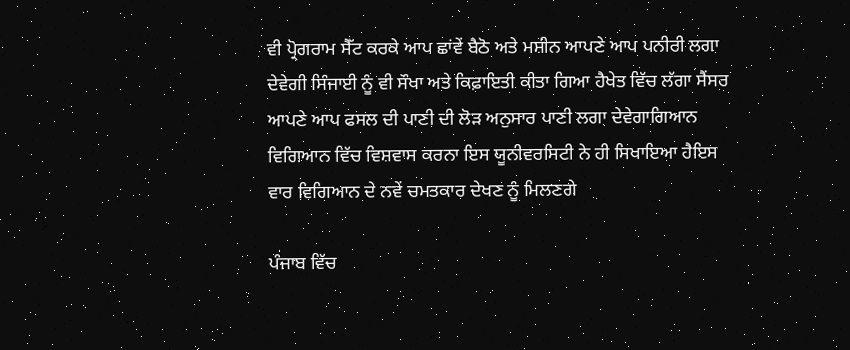ਵੀ ਪ੍ਰੋਗਰਾਮ ਸੈੱਟ ਕਰਕੇ ਆਪ ਛਾਂਵੇਂ ਬੈਠੋ ਅਤੇ ਮਸ਼ੀਨ ਆਪਣੇ ਆਪ ਪਨੀਰੀ ਲਗਾ ਦੇਵੇਗੀ ਸਿੰਜਾਈ ਨੂੰ ਵੀ ਸੌਖਾ ਅਤੇ ਕਿਫ਼ਾਇਤੀ ਕੀਤਾ ਗਿਆ ਹੈਖੇਤ ਵਿੱਚ ਲੱਗਾ ਸੈਂਸਰ ਆਪਣੇ ਆਪ ਫਸਲ ਦੀ ਪਾਣੀ ਦੀ ਲੋੜ ਅਨੁਸਾਰ ਪਾਣੀ ਲਗਾ ਦੇਵੇਗਾਗਿਆਨ ਵਿਗਿਆਨ ਵਿੱਚ ਵਿਸ਼ਵਾਸ ਕਰਨਾ ਇਸ ਯੂਨੀਵਰਸਿਟੀ ਨੇ ਹੀ ਸਿਖਾਇਆ ਹੈਇਸ ਵਾਰ ਵਿਗਿਆਨ ਦੇ ਨਵੇਂ ਚਮਤਕਾਰ ਦੇਖਣ ਨੂੰ ਮਿਲਣਗੇ

ਪੰਜਾਬ ਵਿੱਚ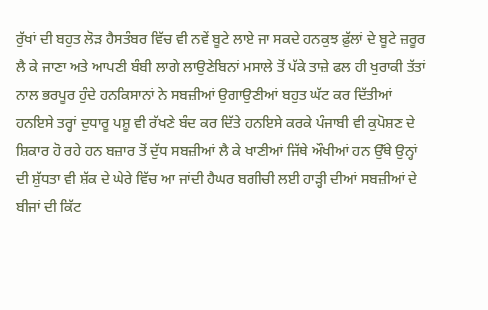ਰੁੱਖਾਂ ਦੀ ਬਹੁਤ ਲੋੜ ਹੈਸਤੰਬਰ ਵਿੱਚ ਵੀ ਨਵੇਂ ਬੂਟੇ ਲਾਏ ਜਾ ਸਕਦੇ ਹਨਕੁਝ ਫ਼ੁੱਲਾਂ ਦੇ ਬੂਟੇ ਜ਼ਰੂਰ ਲੈ ਕੇ ਜਾਣਾ ਅਤੇ ਆਪਣੀ ਬੰਬੀ ਲਾਗੇ ਲਾਉਣੇਬਿਨਾਂ ਮਸਾਲੇ ਤੋਂ ਪੱਕੇ ਤਾਜ਼ੇ ਫਲ ਹੀ ਖੁਰਾਕੀ ਤੱਤਾਂ ਨਾਲ ਭਰਪੂਰ ਹੁੰਦੇ ਹਨਕਿਸਾਨਾਂ ਨੇ ਸਬਜ਼ੀਆਂ ਉਗਾਉਣੀਆਂ ਬਹੁਤ ਘੱਟ ਕਰ ਦਿੱਤੀਆਂ ਹਨਇਸੇ ਤਰ੍ਹਾਂ ਦੁਧਾਰੂ ਪਸ਼ੂ ਵੀ ਰੱਖਣੇ ਬੰਦ ਕਰ ਦਿੱਤੇ ਹਨਇਸੇ ਕਰਕੇ ਪੰਜਾਬੀ ਵੀ ਕੁਪੋਸ਼ਣ ਦੇ ਸ਼ਿਕਾਰ ਹੋ ਰਹੇ ਹਨ ਬਜ਼ਾਰ ਤੋਂ ਦੁੱਧ ਸਬਜ਼ੀਆਂ ਲੈ ਕੇ ਖਾਣੀਆਂ ਜਿੱਥੇ ਔਖੀਆਂ ਹਨ ਉੱਥੇ ਉਨ੍ਹਾਂ ਦੀ ਸ਼ੁੱਧਤਾ ਵੀ ਸ਼ੱਕ ਦੇ ਘੇਰੇ ਵਿੱਚ ਆ ਜਾਂਦੀ ਹੈਘਰ ਬਗੀਚੀ ਲਈ ਹਾੜ੍ਹੀ ਦੀਆਂ ਸਬਜ਼ੀਆਂ ਦੇ ਬੀਜਾਂ ਦੀ ਕਿੱਟ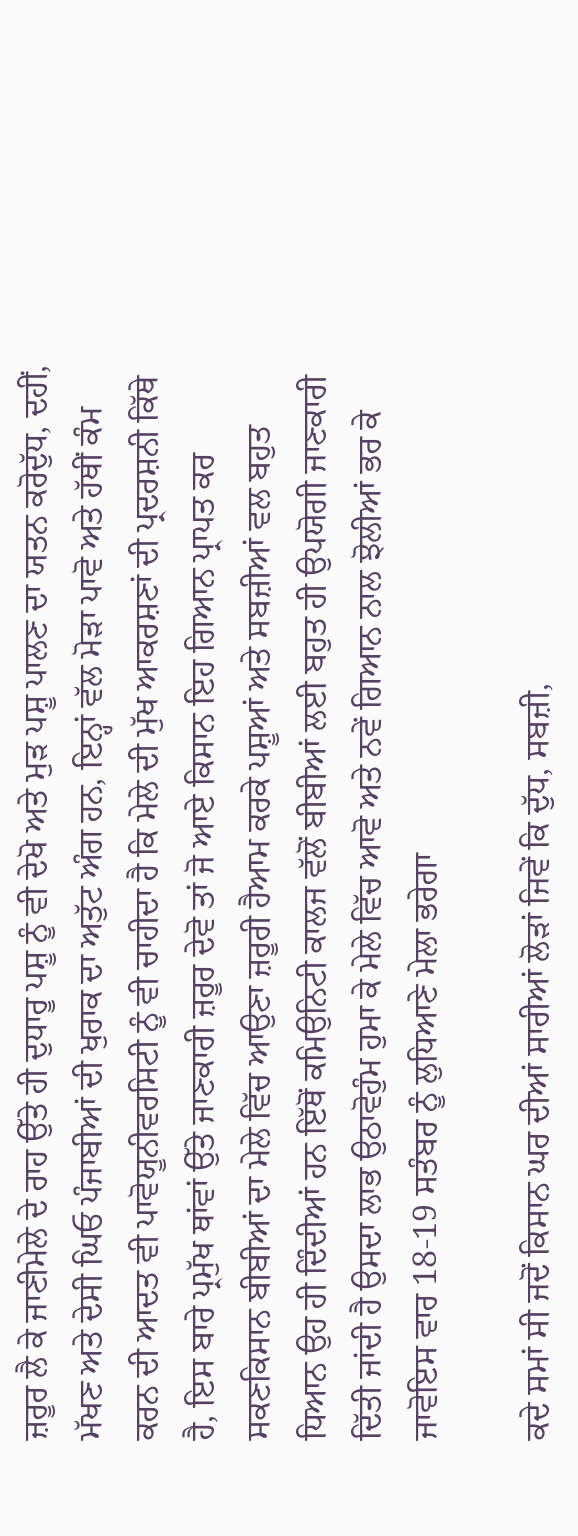ਜ਼ਰੂਰ ਲੈ ਕੇ ਜਾਣੀਮੇਲੇ ਦੇ ਰਾਹ ਉੱਤੇ ਹੀ ਦੁਧਾਰੂ ਪਸ਼ੂ ਨੂੰ ਵੀ ਦੇਖੋ ਅਤੇ ਮੁੜ ਪਸ਼ੂ ਪਾਲਣ ਦਾ ਯਤਨ ਕਰੋਦੁੱਧ, ਦਹੀਂ, ਮੱਖਣ ਅਤੇ ਦੇਸੀ ਘਿਓ ਪੰਜਾਬੀਆਂ ਦੀ ਖੁਰਾਕ ਦਾ ਅਤੁੱਟ ਅੰਗ ਹਨ, ਇਨ੍ਹਾਂ ਵੱਲ ਮੋੜਾ ਪਾਵੋ ਅਤੇ ਹੱਥੀਂ ਕੰਮ ਕਰਨ ਦੀ ਆਦਤ ਵੀ ਪਾਵੋਯੂਨੀਵਰਸਿਟੀ ਨੂੰ ਵੀ ਚਾਹੀਦਾ ਹੈ ਕਿ ਮੇਲੇ ਦੀ ਮੁੱਖ ਆਕਰਸ਼ਣਾਂ ਦੀ ਪ੍ਰਦਰਸ਼ਨੀ ਕਿੱਥੇ ਹੈ, ਇਸ ਬਾਰੇ ਪ੍ਰਮੁੱਖ ਥਾਂਵਾਂ ਉੱਤੇ ਜਾਣਕਾਰੀ ਜ਼ਰੂਰ ਦੇਵੋ ਤਾਂ ਜੋ ਆਏ ਕਿਸਾਨ ਇਹ ਗਿਆਨ ਪ੍ਰਾਪਤ ਕਰ ਸਕਣਕਿਸਾਨ ਬੀਬੀਆਂ ਦਾ ਮੇਲੇ ਵਿੱਚ ਆਉਣਾ ਜ਼ਰੂਰੀ ਹੈਆਮ ਕਰਕੇ ਪਸ਼ੂਆਂ ਅਤੇ ਸਬਜ਼ੀਆਂ ਵਲ ਬਹੁਤ ਧਿਆਨ ਉਹ ਹੀ ਦਿੰਦੀਆਂ ਹਨ ਇੱਥੋਂ ਕਮਿਉਨਿਟੀ ਕਾਲਜ ਵੱਲੋਂ ਬੀਬੀਆਂ ਲਈ ਬਹੁਤ ਹੀ ਉਪਯੋਗੀ ਜਾਣਕਾਰੀ ਦਿੱਤੀ ਜਾਂਦੀ ਹੈ ਉਸਦਾ ਲਾਭ ਉਠਾਵੋਹੁੰਮ ਹੁਮਾ ਕੇ ਮੇਲੇ ਵਿੱਚ ਆਵੋ ਅਤੇ ਨਵੇਂ ਗਿਆਨ ਨਾਲ ਝੋਲੀਆਂ ਭਰ ਕੇ ਜਾਵੋਇਸ ਵਾਰ 18-19 ਸਤੰਬਰ ਨੂੰ ਲੁਧਿਆਣੇ ਮੇਲਾ ਭਰੇਗਾ

ਕਦੇ ਸਮਾਂ ਸੀ ਜਦੋਂ ਕਿਸਾਨ ਘਰ ਦੀਆਂ ਸਾਰੀਆਂ ਲੋੜਾਂ ਜਿਵੇਂ ਕਿ ਦੁੱਧ, ਸਬਜ਼ੀ,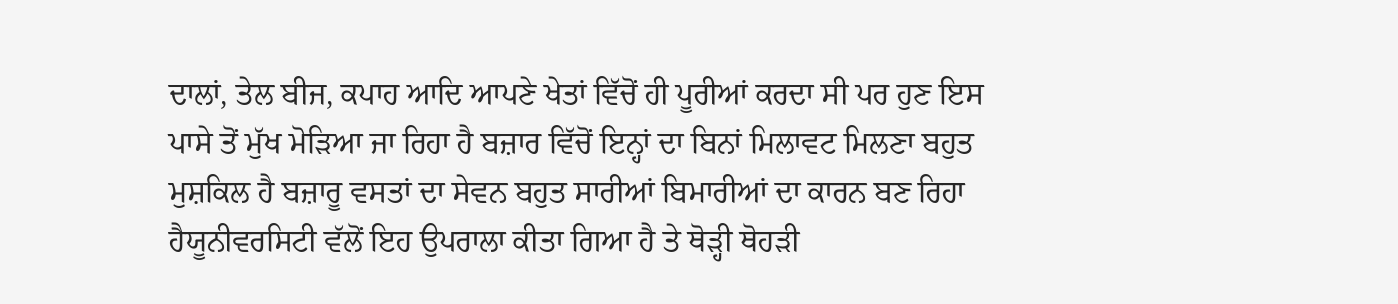ਦਾਲਾਂ, ਤੇਲ ਬੀਜ, ਕਪਾਹ ਆਦਿ ਆਪਣੇ ਖੇਤਾਂ ਵਿੱਚੋਂ ਹੀ ਪੂਰੀਆਂ ਕਰਦਾ ਸੀ ਪਰ ਹੁਣ ਇਸ ਪਾਸੇ ਤੋਂ ਮੁੱਖ ਮੋੜਿਆ ਜਾ ਰਿਹਾ ਹੈ ਬਜ਼ਾਰ ਵਿੱਚੋਂ ਇਨ੍ਹਾਂ ਦਾ ਬਿਨਾਂ ਮਿਲਾਵਟ ਮਿਲਣਾ ਬਹੁਤ ਮੁਸ਼ਕਿਲ ਹੈ ਬਜ਼ਾਰੂ ਵਸਤਾਂ ਦਾ ਸੇਵਨ ਬਹੁਤ ਸਾਰੀਆਂ ਬਿਮਾਰੀਆਂ ਦਾ ਕਾਰਨ ਬਣ ਰਿਹਾ ਹੈਯੂਨੀਵਰਸਿਟੀ ਵੱਲੋਂ ਇਹ ਉਪਰਾਲਾ ਕੀਤਾ ਗਿਆ ਹੈ ਤੇ ਥੋੜ੍ਹੀ ਥੋਹੜੀ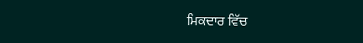ਮਿਕਦਾਰ ਵਿੱਚ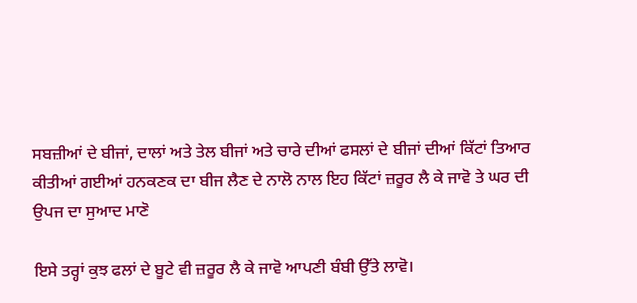ਸਬਜ਼ੀਆਂ ਦੇ ਬੀਜਾਂ, ਦਾਲਾਂ ਅਤੇ ਤੇਲ ਬੀਜਾਂ ਅਤੇ ਚਾਰੇ ਦੀਆਂ ਫਸਲਾਂ ਦੇ ਬੀਜਾਂ ਦੀਆਂ ਕਿੱਟਾਂ ਤਿਆਰ ਕੀਤੀਆਂ ਗਈਆਂ ਹਨਕਣਕ ਦਾ ਬੀਜ ਲੈਣ ਦੇ ਨਾਲੋ ਨਾਲ ਇਹ ਕਿੱਟਾਂ ਜ਼ਰੂਰ ਲੈ ਕੇ ਜਾਵੋ ਤੇ ਘਰ ਦੀ ਉਪਜ ਦਾ ਸੁਆਦ ਮਾਣੋ

ਇਸੇ ਤਰ੍ਹਾਂ ਕੁਝ ਫਲਾਂ ਦੇ ਬੂਟੇ ਵੀ ਜ਼ਰੂਰ ਲੈ ਕੇ ਜਾਵੋ ਆਪਣੀ ਬੰਬੀ ਉੱਤੇ ਲਾਵੋ।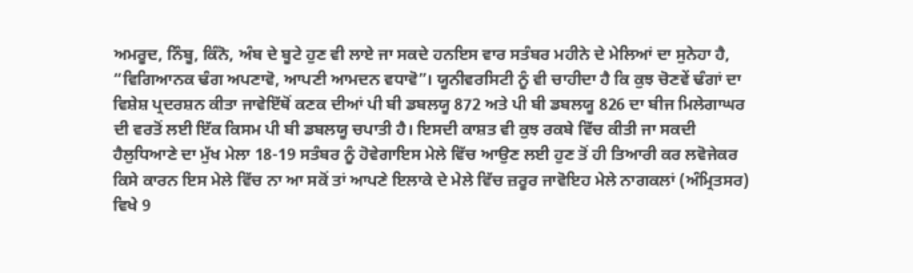ਅਮਰੂਦ, ਨਿੰਬੂ, ਕਿੰਨੋ, ਅੰਬ ਦੇ ਬੂਟੇ ਹੁਣ ਵੀ ਲਾਏ ਜਾ ਸਕਦੇ ਹਨਇਸ ਵਾਰ ਸਤੰਬਰ ਮਹੀਨੇ ਦੇ ਮੇਲਿਆਂ ਦਾ ਸੁਨੇਹਾ ਹੈ, “ਵਿਗਿਆਨਕ ਢੰਗ ਅਪਣਾਵੋ, ਆਪਣੀ ਆਮਦਨ ਵਧਾਵੋ”। ਯੂਨੀਵਰਸਿਟੀ ਨੂੰ ਵੀ ਚਾਹੀਦਾ ਹੈ ਕਿ ਕੁਝ ਚੋਣਵੇਂ ਢੰਗਾਂ ਦਾ ਵਿਸ਼ੇਸ਼ ਪ੍ਰਦਰਸ਼ਨ ਕੀਤਾ ਜਾਵੇਇੱਥੋਂ ਕਣਕ ਦੀਆਂ ਪੀ ਬੀ ਡਬਲਯੂ 872 ਅਤੇ ਪੀ ਬੀ ਡਬਲਯੂ 826 ਦਾ ਬੀਜ ਮਿਲੇਗਾਘਰ ਦੀ ਵਰਤੋਂ ਲਈ ਇੱਕ ਕਿਸਮ ਪੀ ਬੀ ਡਬਲਯੂ ਚਪਾਤੀ ਹੈ। ਇਸਦੀ ਕਾਸ਼ਤ ਵੀ ਕੁਝ ਰਕਬੇ ਵਿੱਚ ਕੀਤੀ ਜਾ ਸਕਦੀ ਹੈਲੁਧਿਆਣੇ ਦਾ ਮੁੱਖ ਮੇਲਾ 18-19 ਸਤੰਬਰ ਨੂੰ ਹੋਵੇਗਾਇਸ ਮੇਲੇ ਵਿੱਚ ਆਉਣ ਲਈ ਹੁਣ ਤੋਂ ਹੀ ਤਿਆਰੀ ਕਰ ਲਵੋਜੇਕਰ ਕਿਸੇ ਕਾਰਨ ਇਸ ਮੇਲੇ ਵਿੱਚ ਨਾ ਆ ਸਕੋਂ ਤਾਂ ਆਪਣੇ ਇਲਾਕੇ ਦੇ ਮੇਲੇ ਵਿੱਚ ਜ਼ਰੂਰ ਜਾਵੋਇਹ ਮੇਲੇ ਨਾਗਕਲਾਂ (ਅੰਮ੍ਰਿਤਸਰ) ਵਿਖੇ 9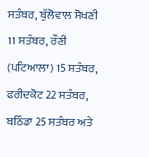ਸਤੰਬਰ, ਬੁੱਲੋਵਾਲ ਸੋਖਣੀ 11 ਸਤੰਬਰ, ਰੌਣੀ (ਪਟਿਆਲਾ) 15 ਸਤੰਬਰ, ਫਰੀਦਕੋਟ 22 ਸਤੰਬਰ, ਬਠਿੰਡਾ 25 ਸਤੰਬਰ ਅਤੇ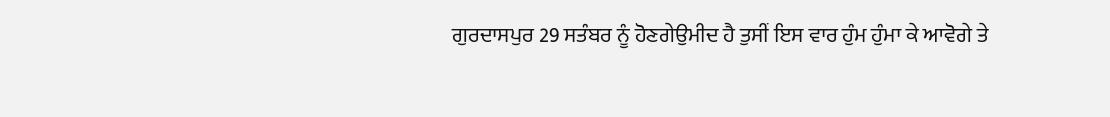ਗੁਰਦਾਸਪੁਰ 29 ਸਤੰਬਰ ਨੂੰ ਹੋਣਗੇਉਮੀਦ ਹੈ ਤੁਸੀਂ ਇਸ ਵਾਰ ਹੁੰਮ ਹੁੰਮਾ ਕੇ ਆਵੋਗੇ ਤੇ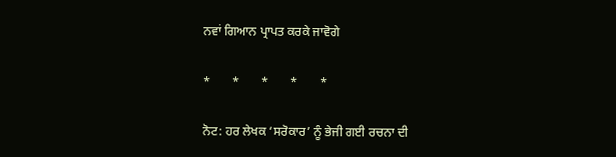ਨਵਾਂ ਗਿਆਨ ਪ੍ਰਾਪਤ ਕਰਕੇ ਜਾਵੋਗੇ

*       *       *       *       *

ਨੋਟ: ਹਰ ਲੇਖਕ ‘ਸਰੋਕਾਰ’ ਨੂੰ ਭੇਜੀ ਗਈ ਰਚਨਾ ਦੀ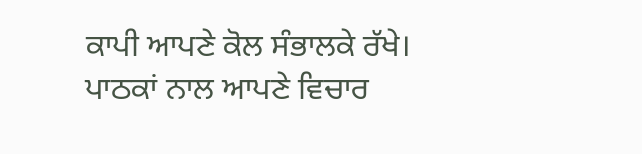ਕਾਪੀ ਆਪਣੇ ਕੋਲ ਸੰਭਾਲਕੇ ਰੱਖੇ।
ਪਾਠਕਾਂ ਨਾਲ ਆਪਣੇ ਵਿਚਾਰ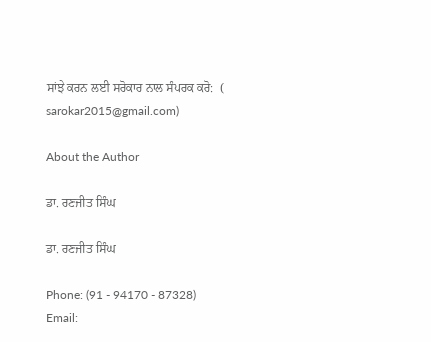ਸਾਂਝੇ ਕਰਨ ਲਈ ਸਰੋਕਾਰ ਨਾਲ ਸੰਪਰਕ ਕਰੋ:  (
sarokar2015@gmail.com)

About the Author

ਡਾ. ਰਣਜੀਤ ਸਿੰਘ

ਡਾ. ਰਣਜੀਤ ਸਿੰਘ

Phone: (91 - 94170 - 87328)
Email: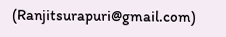(Ranjitsurapuri@gmail.com)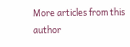More articles from this author